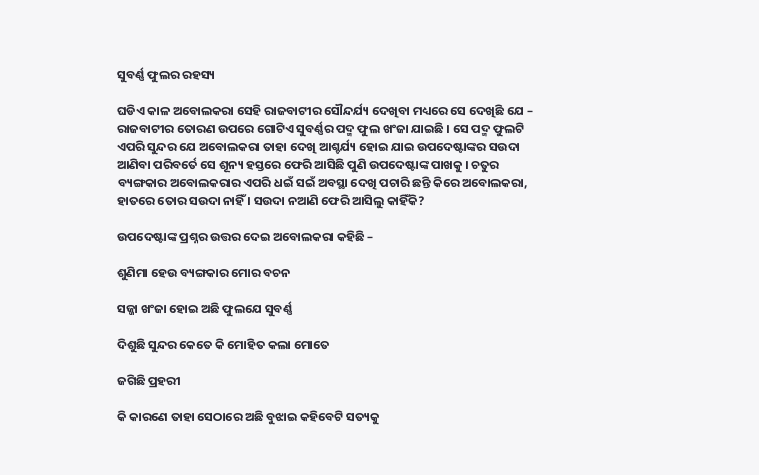ସୁବର୍ଣ୍ଣ ଫୁଲର ରହସ୍ୟ

ଘଡିଏ କାଳ ଅବୋଲକରା ସେହି ରାଜବାଟୀର ସୌନ୍ଦର୍ଯ୍ୟ ଦେଖିବା ମଧ୍ୟରେ ସେ ଦେଖିଛି ଯେ – ରାଜବାଟୀର ତୋରଣ ଉପରେ ଗୋଟିଏ ସୁବର୍ଣ୍ଣର ପଦ୍ମ ଫୁଲ ଖଂଜା ଯାଇଛି । ସେ ପଦ୍ମ ଫୁଲଟି ଏପରି ସୁନ୍ଦର ଯେ ଅବୋଲକରା ତାହା ଦେଖି ଆଶ୍ଚର୍ଯ୍ୟ ହୋଇ ଯାଇ ଉପଦେଷ୍ଟାଙ୍କର ସଉଦା ଆଣିବା ପରିବର୍ତେ ସେ ଶୂନ୍ୟ ହସ୍ତରେ ଫେରି ଆସିଛି ପୁଣି ଉପଦେଷ୍ଟାଙ୍କ ପାଖକୁ । ଚତୁର ବ୍ୟଙ୍ଗକାର ଅବୋଲକରାର ଏପରି ଧଇଁ ସଇଁ ଅବସ୍ଥା ଦେଖି ପଚାରି ଛନ୍ତି କିରେ ଅବୋଲକରା, ହାତରେ ତୋର ସଉଦା ନାହିଁ । ସଉଦା ନଆଣି ଫେରି ଆସିଲୁ କାହିଁକି?

ଉପଦେଷ୍ଟାଙ୍କ ପ୍ରଶ୍ନର ଉତ୍ତର ଦେଇ ଅବୋଲକରା କହିଛି –

ଶୁଣିମା ହେଉ ବ୍ୟଙ୍ଗକାର ମୋର ବଚନ

ସଜ୍ଜା ଖଂଜା ହୋଇ ଅଛି ଫୁଲଯେ ସୁବର୍ଣ୍ଣ

ଦିଶୁଛି ସୁନ୍ଦର କେତେ କି ମୋହିତ କଲା ମୋତେ

ଜଗିଛି ପ୍ରହରୀ

କି କାରଣେ ତାହା ସେଠାରେ ଅଛି ବୁଝାଇ କହିବେଟି ସତ୍ୟକୁ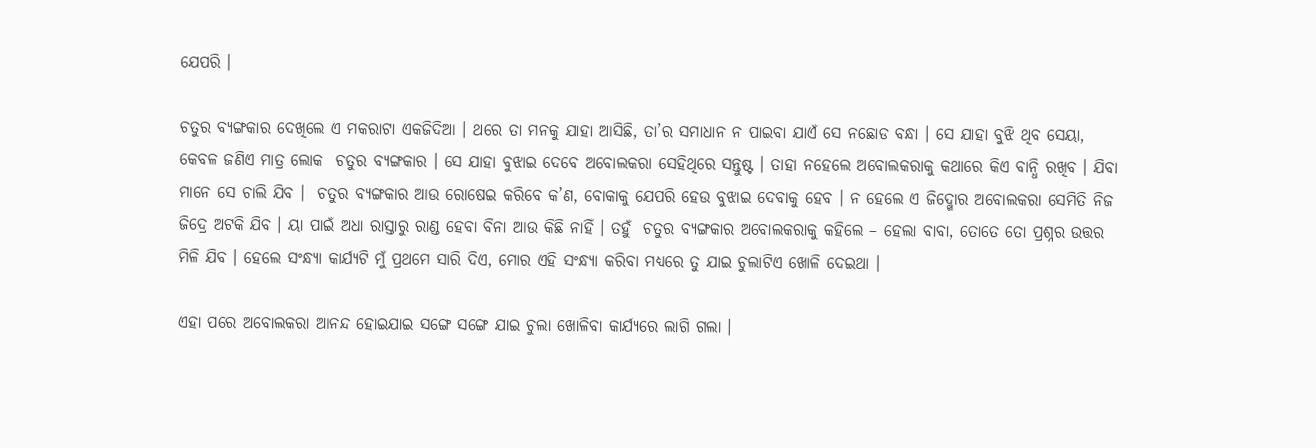ଯେପରି ।

ଚତୁର ବ୍ୟଙ୍ଗକାର ଦେଖିଲେ ଏ ମକରାଟା ଏକଜିଦିଆ । ଥରେ ତା ମନକୁ ଯାହା ଆସିଛି, ତା’ର ସମାଧାନ ନ ପାଇବା ଯାଏଁ ସେ ନଛୋଡ ବନ୍ଧା । ସେ ଯାହା ବୁଝି ଥିବ ସେୟା, କେବଳ ଜଣିଏ ମାତ୍ର ଲୋକ  ଚତୁର ବ୍ୟଙ୍ଗକାର । ସେ ଯାହା ବୁଝାଇ ଦେବେ ଅବୋଲକରା ସେହିଥିରେ ସନ୍ତୁଷ୍ଟ । ତାହା ନହେଲେ ଅବୋଲକରାକୁ କଥାରେ କିଏ ବାନ୍ଧି ରଖିବ । ଯିବା ମାନେ ସେ ଚାଲି ଯିବ ।  ଚତୁର ବ୍ୟଙ୍ଗକାର ଆଉ ରୋଷେଇ କରିବେ କ’ଣ, ବୋକାକୁ ଯେପରି ହେଉ ବୁଝାଇ ଦେବାକୁ ହେବ । ନ ହେଲେ ଏ ଜିଦ୍ଖୋର ଅବୋଲକରା ସେମିତି ନିଜ ଜିଦ୍ରେ ଅଟକି ଯିବ । ୟା ପାଇଁ ଅଧା ରାସ୍ତାରୁ ରାଣ୍ଡ ହେବା ବିନା ଆଉ କିଛି ନାହିଁ । ତହୁଁ  ଚତୁର ବ୍ୟଙ୍ଗକାର ଅବୋଲକରାକୁ କହିଲେ – ହେଲା ବାବା, ତୋତେ ତୋ ପ୍ରଶ୍ନର ଉତ୍ତର ମିଳି ଯିବ । ହେଲେ ସଂନ୍ଧ୍ୟା କାର୍ଯ୍ୟଟି ମୁଁ ପ୍ରଥମେ ସାରି ଦିଏ, ମୋର ଏହି ସଂନ୍ଧ୍ୟା କରିବା ମଧ୍ୟରେ ତୁ ଯାଇ ଚୁଲାଟିଏ ଖୋଳି ଦେଇଥା ।

ଏହା ପରେ ଅବୋଲକରା ଆନନ୍ଦ ହୋଇଯାଇ ସଙ୍ଗେ ସଙ୍ଗେ ଯାଇ ଚୁଲା ଖୋଳିବା କାର୍ଯ୍ୟରେ ଲାଗି ଗଲା ।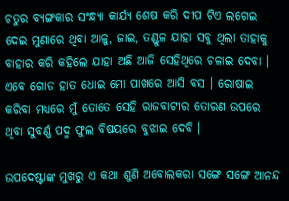ଚତୁର ବ୍ୟଙ୍ଗକାର ସଂନ୍ଧ୍ୟା କାର୍ଯ୍ୟ ଶେଷ କରି ଦୀପ ଟିଏ ଲଗେଇ ଦେଇ ମୁଣାରେ ଥିବା ଆଳୁ, ଜାଇ, ତଣ୍ଡୁଳ ଯାହା ସବୁ ଥିଲା ତାହାକୁ ବାହାର କରି କହିଲେ ଯାହା ଅଛି ଆଜି ସେହିଥିରେ ଚଳାଇ ଦେବା । ଏବେ ଗୋଡ ହାତ ଧୋଇ ମୋ ପାଖରେ ଆସି ବସ । ରୋଷାଇ କରିବା ମଧ୍ୟରେ ମୁଁ ତୋତେ ସେହି ରାଜବାଟୀର ତୋରଣ ଉପରେ ଥିବା ସୁବର୍ଣ୍ଣ ପଦ୍ମ ଫୁଲ ବିଷୟରେ ବୁଝାଇ ଦେବି ।

ଉପଦେଷ୍ଟାଙ୍କ ମୁଖରୁ ଏ କଥା ଶୁଣି ଅବୋଲକରା ସଙ୍ଗେ ସଙ୍ଗେ ଆନନ୍ଦ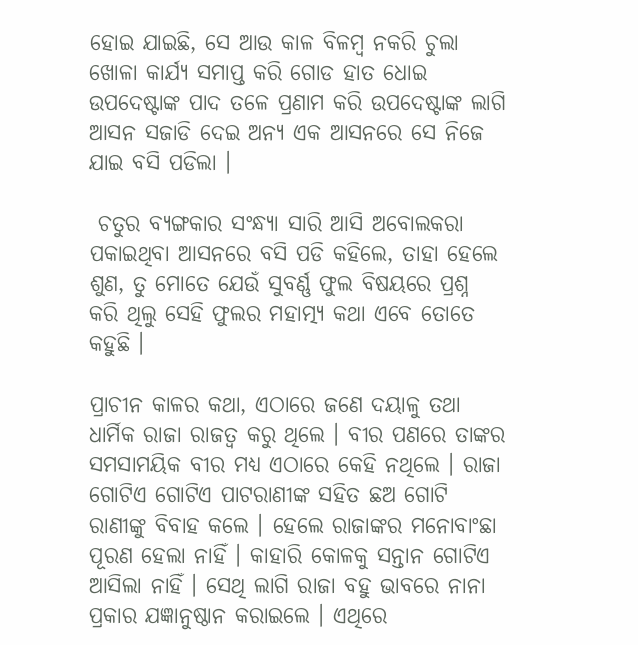ହୋଇ ଯାଇଛି, ସେ ଆଉ କାଳ ବିଳମ୍ବ ନକରି ଚୁଲା ଖୋଳା କାର୍ଯ୍ୟ ସମାପ୍ତ କରି ଗୋଡ ହାତ ଧୋଇ ଉପଦେଷ୍ଟାଙ୍କ ପାଦ ତଳେ ପ୍ରଣାମ କରି ଉପଦେଷ୍ଟାଙ୍କ ଲାଗି ଆସନ ସଜାଡି ଦେଇ ଅନ୍ୟ ଏକ ଆସନରେ ସେ ନିଜେ ଯାଇ ବସି ପଡିଲା ।

 ଚତୁର ବ୍ୟଙ୍ଗକାର ସଂନ୍ଧ୍ୟା ସାରି ଆସି ଅବୋଲକରା ପକାଇଥିବା ଆସନରେ ବସି ପଡି କହିଲେ, ତାହା ହେଲେ ଶୁଣ, ତୁ ମୋତେ ଯେଉଁ ସୁବର୍ଣ୍ଣ ଫୁଲ ବିଷୟରେ ପ୍ରଶ୍ନ କରି ଥିଲୁ ସେହି ଫୁଲର ମହାତ୍ମ୍ୟ କଥା ଏବେ ତୋତେ କହୁଛି ।

ପ୍ରାଚୀନ କାଳର କଥା, ଏଠାରେ ଜଣେ ଦୟାଳୁ ତଥା ଧାର୍ମିକ ରାଜା ରାଜତ୍ୱ କରୁ ଥିଲେ । ବୀର ପଣରେ ତାଙ୍କର ସମସାମୟିକ ବୀର ମଧ୍ୟ ଏଠାରେ କେହି ନଥିଲେ । ରାଜା ଗୋଟିଏ ଗୋଟିଏ ପାଟରାଣୀଙ୍କ ସହିତ ଛଅ ଗୋଟି ରାଣୀଙ୍କୁ ବିବାହ କଲେ । ହେଲେ ରାଜାଙ୍କର ମନୋବାଂଛା ପୂରଣ ହେଲା ନାହିଁ । କାହାରି କୋଳକୁ ସନ୍ତାନ ଗୋଟିଏ ଆସିଲା ନାହିଁ । ସେଥି ଲାଗି ରାଜା ବହୁ ଭାବରେ ନାନା ପ୍ରକାର ଯଜ୍ଞାନୁଷ୍ଠାନ କରାଇଲେ । ଏଥିରେ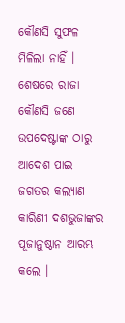କୌଣସି ସୁଫଳ ମିଳିଲା ନାହିଁ । ଶେଷରେ ରାଜା କୌଣସି ଜଣେ ଉପଦେଷ୍ଟାଙ୍କ ଠାରୁ ଆଦେଶ ପାଇ ଜଗତର କଲ୍ୟାଣ କାରିଣୀ ଦଶଭୁଜାଙ୍କର ପୂଜାନୁଷ୍ଠାନ ଆରମ୍ଭ କଲେ ।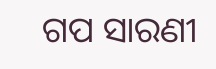ଗପ ସାରଣୀ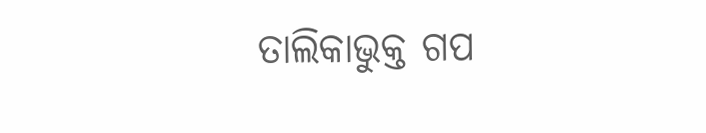ତାଲିକାଭୁକ୍ତ ଗପ